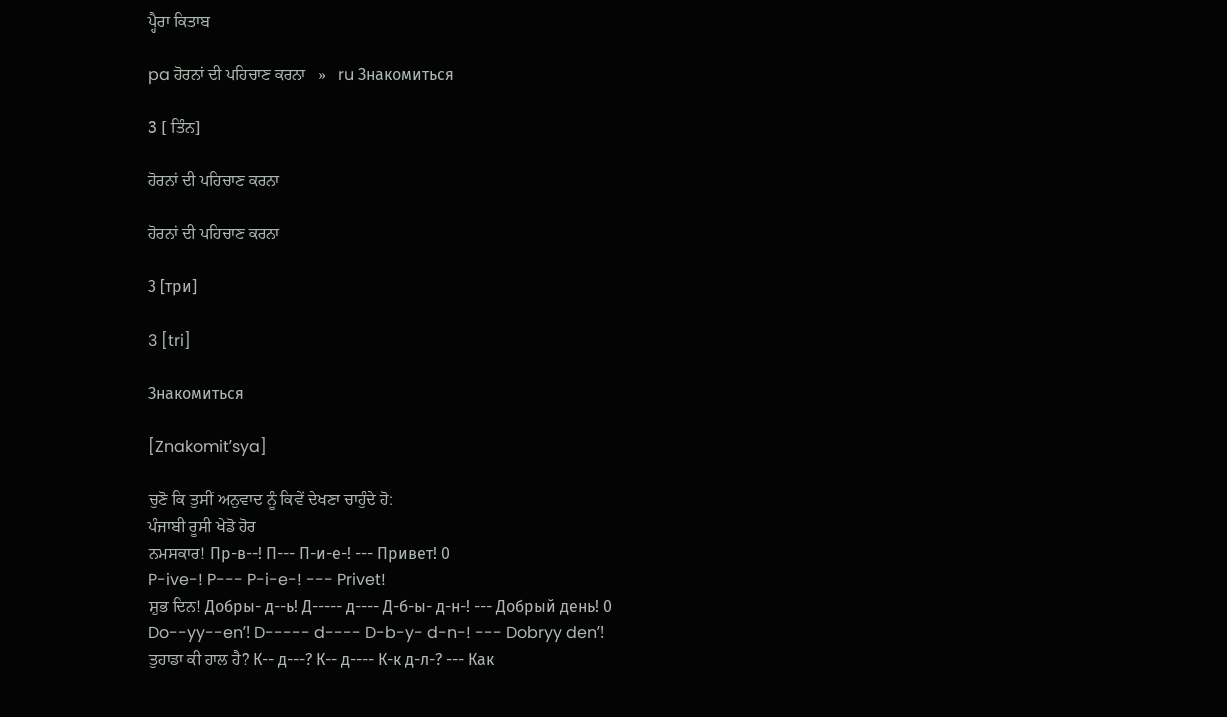ਪ੍ਹੈਰਾ ਕਿਤਾਬ

pa ਹੋਰਨਾਂ ਦੀ ਪਹਿਚਾਣ ਕਰਨਾ   »   ru Знакомиться

3 [ ਤਿੰਨ]

ਹੋਰਨਾਂ ਦੀ ਪਹਿਚਾਣ ਕਰਨਾ

ਹੋਰਨਾਂ ਦੀ ਪਹਿਚਾਣ ਕਰਨਾ

3 [три]

3 [tri]

Знакомиться

[Znakomitʹsya]

ਚੁਣੋ ਕਿ ਤੁਸੀਂ ਅਨੁਵਾਦ ਨੂੰ ਕਿਵੇਂ ਦੇਖਣਾ ਚਾਹੁੰਦੇ ਹੋ:
ਪੰਜਾਬੀ ਰੂਸੀ ਖੇਡੋ ਹੋਰ
ਨਮਸਕਾਰ! Пр-в--! П--- П-и-е-! --- Привет! 0
P-ive-! P--- P-i-e-! --- Privet!
ਸ਼ੁਭ ਦਿਨ! Добры- д--ь! Д----- д---- Д-б-ы- д-н-! --- Добрый день! 0
Do--yy--enʹ! D----- d---- D-b-y- d-n-! --- Dobryy denʹ!
ਤੁਹਾਡਾ ਕੀ ਹਾਲ ਹੈ? К-- д---? К-- д---- К-к д-л-? --- Как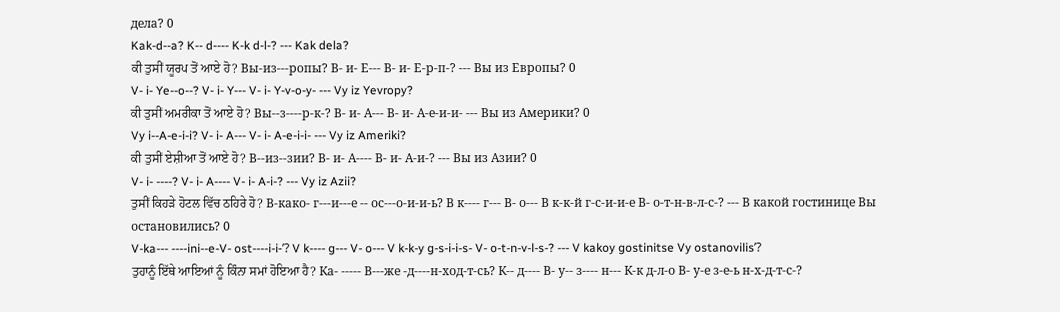дела? 0
Kak-d--a? K-- d---- K-k d-l-? --- Kak dela?
ਕੀ ਤੁਸੀਂ ਯੂਰਪ ਤੋਂ ਆਏ ਹੋ? Вы-из---ропы? В- и- Е--- В- и- Е-р-п-? --- Вы из Европы? 0
V- i- Ye--o--? V- i- Y--- V- i- Y-v-o-y- --- Vy iz Yevropy?
ਕੀ ਤੁਸੀਂ ਅਮਰੀਕਾ ਤੋਂ ਆਏ ਹੋ? Вы--з----р-к-? В- и- А--- В- и- А-е-и-и- --- Вы из Америки? 0
Vy i--A-e-i-i? V- i- A--- V- i- A-e-i-i- --- Vy iz Ameriki?
ਕੀ ਤੁਸੀਂ ਏਸ਼ੀਆ ਤੋਂ ਆਏ ਹੋ? В--из--зии? В- и- А---- В- и- А-и-? --- Вы из Азии? 0
V- i- ----? V- i- A---- V- i- A-i-? --- Vy iz Azii?
ਤੁਸੀਂ ਕਿਹੜੇ ਹੋਟਲ ਵਿੱਚ ਠਹਿਰੇ ਹੋ? В-како- г---и---е -- ос---о-и-и-ь? В к---- г--- В- о--- В к-к-й г-с-и-и-е В- о-т-н-в-л-с-? --- В какой гостинице Вы остановились? 0
V-ka--- ----ini--e-V- ost----i-i-ʹ? V k---- g--- V- o--- V k-k-y g-s-i-i-s- V- o-t-n-v-l-s-? --- V kakoy gostinitse Vy ostanovilisʹ?
ਤੁਹਾਨੂੰ ਇੱਥੇ ਆਇਆਂ ਨੂੰ ਕਿੰਨਾ ਸਮਾਂ ਹੋਇਆ ਹੈ? Ка- ----- В---же -д----н-ход-т-сь? К-- д---- В- у-- з---- н--- К-к д-л-о В- у-е з-е-ь н-х-д-т-с-?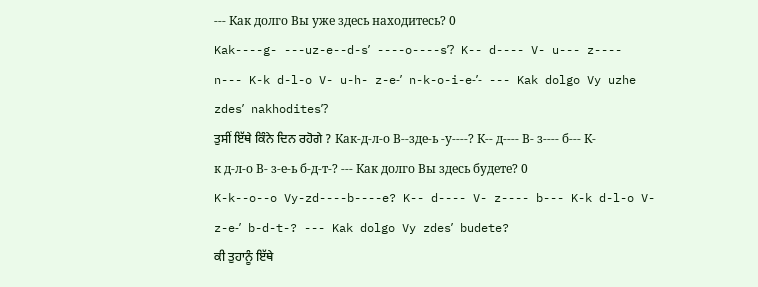--- Как долго Вы уже здесь находитесь? 0
Kak----g- ---uz-e--d-sʹ ----o----sʹ? K-- d---- V- u--- z---- n--- K-k d-l-o V- u-h- z-e-ʹ n-k-o-i-e-ʹ- --- Kak dolgo Vy uzhe zdesʹ nakhoditesʹ?
ਤੁਸੀਂ ਇੱਥੇ ਕਿੰਨੇ ਦਿਨ ਰਹੋਗੇ ? Как-д-л-о В--зде-ь -у----? К-- д---- В- з---- б--- К-к д-л-о В- з-е-ь б-д-т-? --- Как долго Вы здесь будете? 0
K-k--o--o Vy-zd----b----e? K-- d---- V- z---- b--- K-k d-l-o V- z-e-ʹ b-d-t-? --- Kak dolgo Vy zdesʹ budete?
ਕੀ ਤੁਹਾਨੂੰ ਇੱਥੇ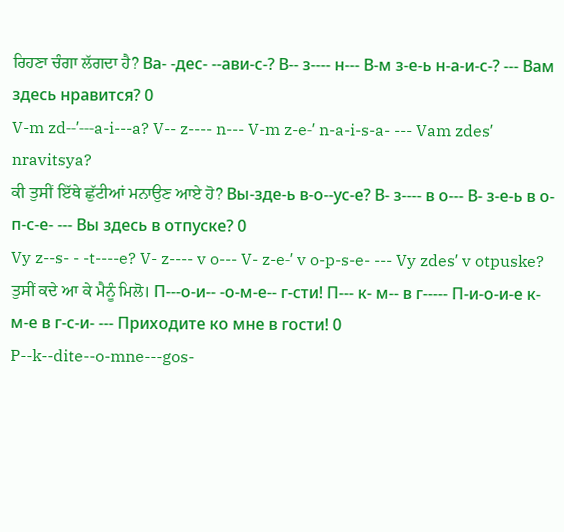ਰਿਹਣਾ ਚੰਗਾ ਲੱਗਦਾ ਹੈ? Ва- -дес- --ави-с-? В-- з---- н--- В-м з-е-ь н-а-и-с-? --- Вам здесь нравится? 0
V-m zd--ʹ---a-i---a? V-- z---- n--- V-m z-e-ʹ n-a-i-s-a- --- Vam zdesʹ nravitsya?
ਕੀ ਤੁਸੀਂ ਇੱਥੇ ਛੁੱਟੀਆਂ ਮਨਾਉਣ ਆਏ ਹੋ? Вы-зде-ь в-о--ус-е? В- з---- в о--- В- з-е-ь в о-п-с-е- --- Вы здесь в отпуске? 0
Vy z--s- - -t----e? V- z---- v o--- V- z-e-ʹ v o-p-s-e- --- Vy zdesʹ v otpuske?
ਤੁਸੀਂ ਕਦੇ ਆ ਕੇ ਮੈਨੂੰ ਮਿਲੋ। П---о-и-- -о-м-е-- г-сти! П--- к- м-- в г----- П-и-о-и-е к- м-е в г-с-и- --- Приходите ко мне в гости! 0
P--k--dite--o-mne---gos-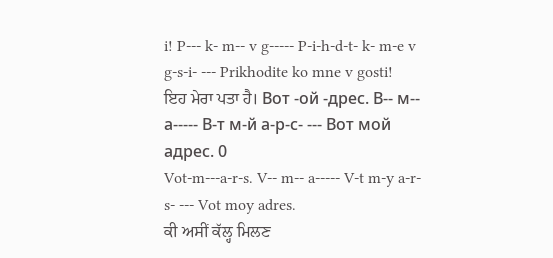i! P--- k- m-- v g----- P-i-h-d-t- k- m-e v g-s-i- --- Prikhodite ko mne v gosti!
ਇਹ ਮੇਰਾ ਪਤਾ ਹੈ। Вот -ой -дрес. В-- м-- а----- В-т м-й а-р-с- --- Вот мой адрес. 0
Vot-m---a-r-s. V-- m-- a----- V-t m-y a-r-s- --- Vot moy adres.
ਕੀ ਅਸੀਂ ਕੱਲ੍ਹ ਮਿਲਣ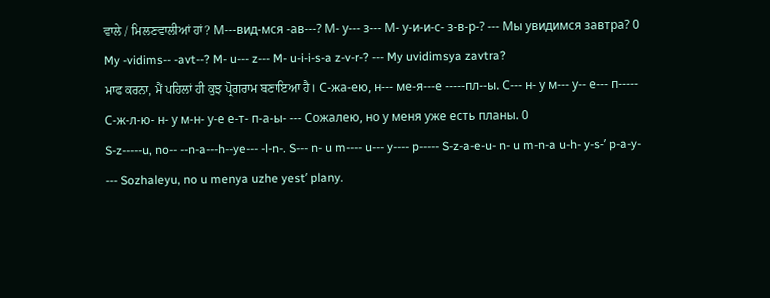ਵਾਲੇ / ਮਿਲਣਵਾਲੀਆਂ ਹਾਂ? М---вид-мся -ав---? М- у--- з--- М- у-и-и-с- з-в-р-? --- Мы увидимся завтра? 0
My -vidims-- -avt--? M- u--- z--- M- u-i-i-s-a z-v-r-? --- My uvidimsya zavtra?
ਮਾਫ ਕਰਨਾ, ਮੈਂ ਪਹਿਲਾਂ ਹੀ ਕੁਝ ਪ੍ਰੋਗਰਾਮ ਬਣਾਇਆ ਹੈ। С-жа-ею, н--- ме-я---е -----пл--ы. С--- н- у м--- у-- е--- п----- С-ж-л-ю- н- у м-н- у-е е-т- п-а-ы- --- Сожалею, но у меня уже есть планы. 0
S-z-----u, no-- --n-a---h--ye--- -l-n-. S--- n- u m---- u--- y---- p----- S-z-a-e-u- n- u m-n-a u-h- y-s-ʹ p-a-y- --- Sozhaleyu, no u menya uzhe yestʹ plany.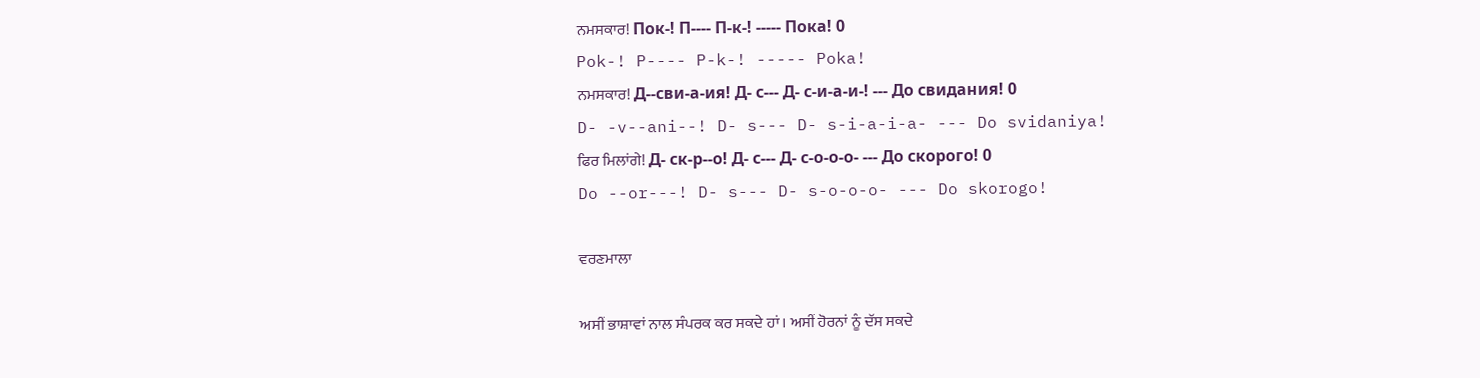ਨਮਸਕਾਰ! Пок-! П---- П-к-! ----- Пока! 0
Pok-! P---- P-k-! ----- Poka!
ਨਮਸਕਾਰ! Д--сви-а-ия! Д- с--- Д- с-и-а-и-! --- До свидания! 0
D- -v--ani--! D- s--- D- s-i-a-i-a- --- Do svidaniya!
ਫਿਰ ਮਿਲਾਂਗੇ! Д- ск-р--о! Д- с--- Д- с-о-о-о- --- До скорого! 0
Do --or---! D- s--- D- s-o-o-o- --- Do skorogo!

ਵਰਣਮਾਲਾ

ਅਸੀਂ ਭਾਸ਼ਾਵਾਂ ਨਾਲ ਸੰਪਰਕ ਕਰ ਸਕਦੇ ਹਾਂ। ਅਸੀਂ ਹੋਰਨਾਂ ਨੂੰ ਦੱਸ ਸਕਦੇ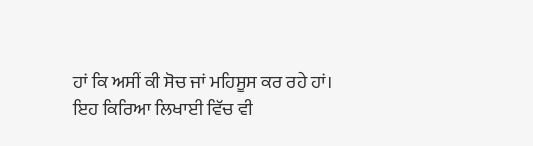ਹਾਂ ਕਿ ਅਸੀਂ ਕੀ ਸੋਚ ਜਾਂ ਮਹਿਸੂਸ ਕਰ ਰਹੇ ਹਾਂ। ਇਹ ਕਿਰਿਆ ਲਿਖਾਈ ਵਿੱਚ ਵੀ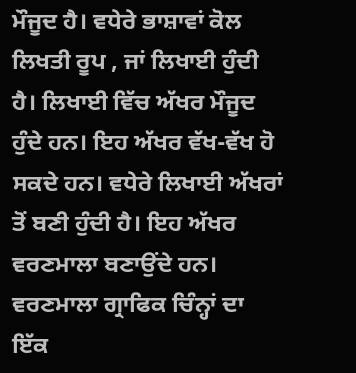ਮੌਜੂਦ ਹੈ। ਵਧੇਰੇ ਭਾਸ਼ਾਵਾਂ ਕੋਲ ਲਿਖਤੀ ਰੂਪ , ਜਾਂ ਲਿਖਾਈ ਹੁੰਦੀ ਹੈ। ਲਿਖਾਈ ਵਿੱਚ ਅੱਖਰ ਮੌਜੂਦ ਹੁੰਦੇ ਹਨ। ਇਹ ਅੱਖਰ ਵੱਖ-ਵੱਖ ਹੋ ਸਕਦੇ ਹਨ। ਵਧੇਰੇ ਲਿਖਾਈ ਅੱਖਰਾਂ ਤੋਂ ਬਣੀ ਹੁੰਦੀ ਹੈ। ਇਹ ਅੱਖਰ ਵਰਣਮਾਲਾ ਬਣਾਉਂਦੇ ਹਨ। ਵਰਣਮਾਲਾ ਗ੍ਰਾਫਿਕ ਚਿੰਨ੍ਹਾਂ ਦਾ ਇੱਕ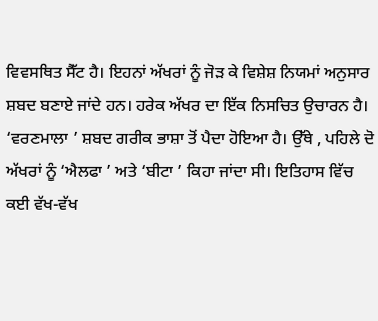ਵਿਵਸਥਿਤ ਸੈੱਟ ਹੈ। ਇਹਨਾਂ ਅੱਖਰਾਂ ਨੂੰ ਜੋੜ ਕੇ ਵਿਸ਼ੇਸ਼ ਨਿਯਮਾਂ ਅਨੁਸਾਰ ਸ਼ਬਦ ਬਣਾਏ ਜਾਂਦੇ ਹਨ। ਹਰੇਕ ਅੱਖਰ ਦਾ ਇੱਕ ਨਿਸਚਿਤ ਉਚਾਰਨ ਹੈ। ‘ਵਰਣਮਾਲਾ ’ ਸ਼ਬਦ ਗਰੀਕ ਭਾਸ਼ਾ ਤੋਂ ਪੈਦਾ ਹੋਇਆ ਹੈ। ਉੱਥੇ , ਪਹਿਲੇ ਦੋ ਅੱਖਰਾਂ ਨੂੰ ‘ਐਲਫਾ ’ ਅਤੇ ‘ਬੀਟਾ ’ ਕਿਹਾ ਜਾਂਦਾ ਸੀ। ਇਤਿਹਾਸ ਵਿੱਚ ਕਈ ਵੱਖ-ਵੱਖ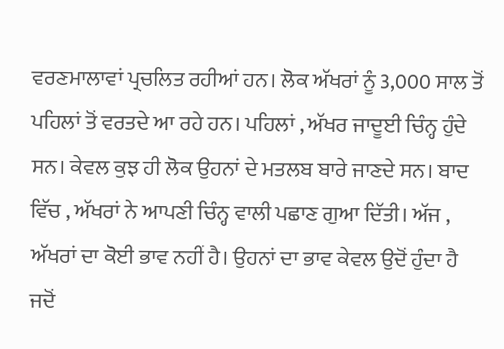ਵਰਣਮਾਲਾਵਾਂ ਪ੍ਰਚਲਿਤ ਰਹੀਆਂ ਹਨ। ਲੋਕ ਅੱਖਰਾਂ ਨੂੰ 3,000 ਸਾਲ ਤੋਂ ਪਹਿਲਾਂ ਤੋਂ ਵਰਤਦੇ ਆ ਰਹੇ ਹਨ। ਪਹਿਲਾਂ , ਅੱਖਰ ਜਾਦੂਈ ਚਿੰਨ੍ਹ ਹੁੰਦੇ ਸਨ। ਕੇਵਲ ਕੁਝ ਹੀ ਲੋਕ ਉਹਨਾਂ ਦੇ ਮਤਲਬ ਬਾਰੇ ਜਾਣਦੇ ਸਨ। ਬਾਦ ਵਿੱਚ , ਅੱਖਰਾਂ ਨੇ ਆਪਣੀ ਚਿੰਨ੍ਹ ਵਾਲੀ ਪਛਾਣ ਗੁਆ ਦਿੱਤੀ। ਅੱਜ , ਅੱਖਰਾਂ ਦਾ ਕੋਈ ਭਾਵ ਨਹੀਂ ਹੈ। ਉਹਨਾਂ ਦਾ ਭਾਵ ਕੇਵਲ ਉਦੋਂ ਹੁੰਦਾ ਹੈ ਜਦੋਂ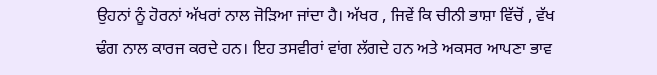ਉਹਨਾਂ ਨੂੰ ਹੋਰਨਾਂ ਅੱਖਰਾਂ ਨਾਲ ਜੋੜਿਆ ਜਾਂਦਾ ਹੈ। ਅੱਖਰ , ਜਿਵੇਂ ਕਿ ਚੀਨੀ ਭਾਸ਼ਾ ਵਿੱਚੋਂ , ਵੱਖ ਢੰਗ ਨਾਲ ਕਾਰਜ ਕਰਦੇ ਹਨ। ਇਹ ਤਸਵੀਰਾਂ ਵਾਂਗ ਲੱਗਦੇ ਹਨ ਅਤੇ ਅਕਸਰ ਆਪਣਾ ਭਾਵ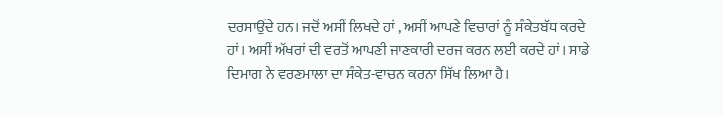ਦਰਸਾਉਂਦੇ ਹਨ। ਜਦੋਂ ਅਸੀਂ ਲਿਖਦੇ ਹਾਂ , ਅਸੀਂ ਆਪਣੇ ਵਿਚਾਰਾਂ ਨੂੰ ਸੰਕੇਤਬੱਧ ਕਰਦੇ ਹਾਂ। ਅਸੀਂ ਅੱਖਰਾਂ ਦੀ ਵਰਤੋਂ ਆਪਣੀ ਜਾਣਕਾਰੀ ਦਰਜ ਕਰਨ ਲਈ ਕਰਦੇ ਹਾਂ। ਸਾਡੇ ਦਿਮਾਗ ਨੇ ਵਰਣਮਾਲਾ ਦਾ ਸੰਕੇਤ-ਵਾਚਨ ਕਰਨਾ ਸਿੱਖ ਲਿਆ ਹੈ।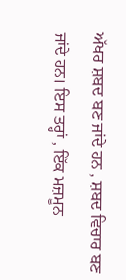ਅੱਖਰ ਸ਼ਬਦ ਬਣ ਜਾਂਦੇ ਹਨ , ਸ਼ਬਦ ਵਿਚਾਰ ਬਣ ਜਾਂਦੇ ਹਨ। ਇਸ ਤਰ੍ਹਾਂ , ਇੱਕ ਮਜ਼ਮੂਨ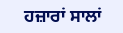ਹਜ਼ਾਰਾਂ ਸਾਲਾਂ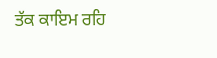ਤੱਕ ਕਾਇਮ ਰਹਿ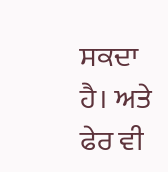ਸਕਦਾ ਹੈ। ਅਤੇ ਫੇਰ ਵੀ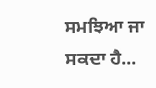ਸਮਝਿਆ ਜਾ ਸਕਦਾ ਹੈ...